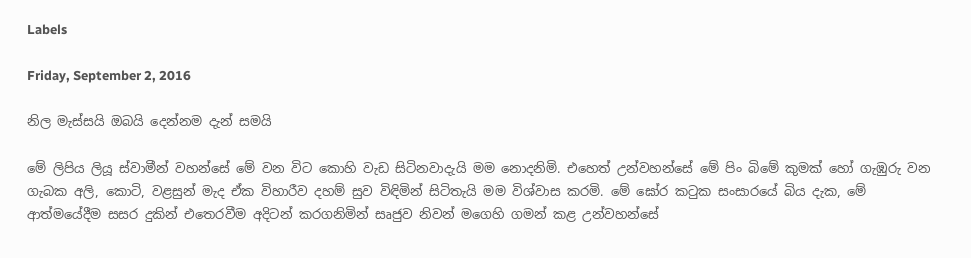Labels

Friday, September 2, 2016

නිල මැස්‌සයි ඔබයි දෙන්නම දැන් සමයි

මේ ලිපිය ලියූ ස්‌වාමීන් වහන්සේ මේ වන විට කොහි වැඩ සිටිනවාදැයි මම නොදනිමි. එහෙත් උන්වහන්සේ මේ පිං බිමේ කුමක්‌ හෝ ගැඹුරු වන ගැබක අලි, කොටි, වළසුන් මැද ඒක විහාරීව දහම් සුව විඳිමින් සිටිතැයි මම විශ්වාස කරමි. මේ ඝෝර කටුක සංසාරයේ බිය දැක, මේ ආත්මයේදීම සසර දුකින් එතෙරවීම අදිටන් කරගනිමින් සෘජුව නිවන් මගෙහි ගමන් කළ උන්වහන්සේ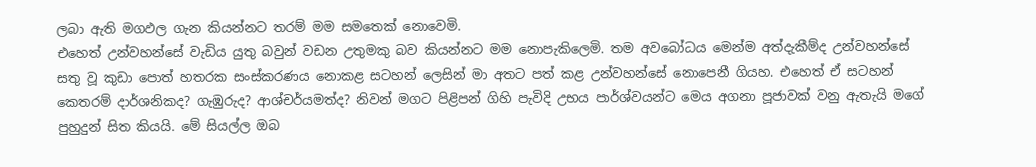ලබා ඇති මගඵල ගැන කියන්නට තරම් මම සමතෙක්‌ නොවෙමි.
එහෙත් උන්වහන්සේ වැඩිය යුතු බවුන් වඩන උතුමකු බව කියන්නට මම නොපැකිලෙමි. තම අවබෝධය මෙන්ම අත්දැකීම්ද උන්වහන්සේ සතු වූ කුඩා පොත් හතරක සංස්‌කරණය නොකළ සටහන් ලෙසින් මා අතට පත් කළ උන්වහන්සේ නොපෙනී ගියහ. එහෙත් ඒ සටහන් කෙතරම් දාර්ශනිකද? ගැඹුරුද? ආශ්චර්යමත්ද? නිවන් මගට පිළිපන් ගිහි පැවිදි උභය පාර්ශ්වයන්ට මෙය අගනා පූජාවක්‌ වනු ඇතැයි මගේ පුහුදුන් සිත කියයි. මේ සියල්ල ඔබ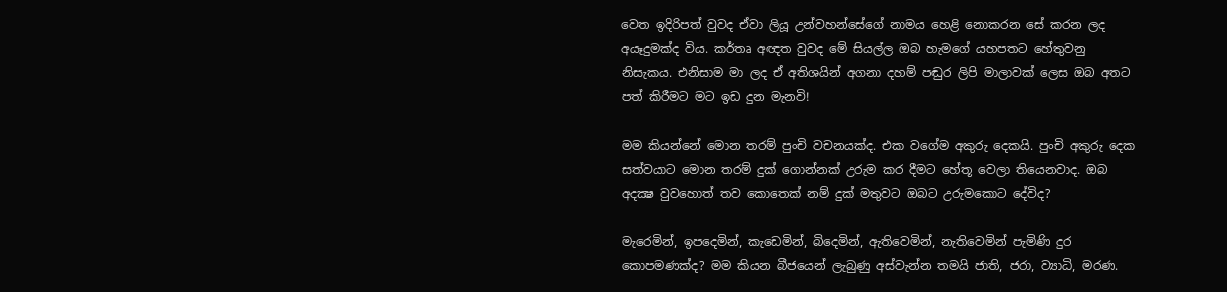වෙත ඉදිරිපත් වුවද ඒවා ලියූ උන්වහන්සේගේ නාමය හෙළි නොකරන සේ කරන ලද අයෑදුමක්‌ද විය. කර්තෘ අඥත වුවද මේ සියල්ල ඔබ හැමගේ යහපතට හේතුවනු නිසැකය. එනිසාම මා ලද ඒ අතිශයින් අගනා දහම් පඬුර ලිපි මාලාවක්‌ ලෙස ඔබ අතට පත් කිරීමට මට ඉඩ දුන මැනවි!

මම කියන්නේ මොන තරම් පුංචි වචනයක්‌ද. එක වගේම අකුරු දෙකයි. පුංචි අකුරු දෙක සත්වයාට මොන තරම් දුක්‌ ගොන්නක්‌ උරුම කර දීමට හේතූ වෙලා තියෙනවාද. ඔබ අදක්‍ෂ වුවහොත් තව කොතෙක්‌ නම් දුක්‌ මතුවට ඔබට උරුමකොට දේවිද?

මැරෙමින්, ඉපදෙමින්, කැඩෙමින්, බිදෙමින්, ඇතිවෙමින්, නැතිවෙමින් පැමිණි දුර කොපමණක්‌ද? මම කියන බීජයෙන් ලැබුණු අස්‌වැන්න තමයි ජාති, ජරා, ව්‍යාධි, මරණ.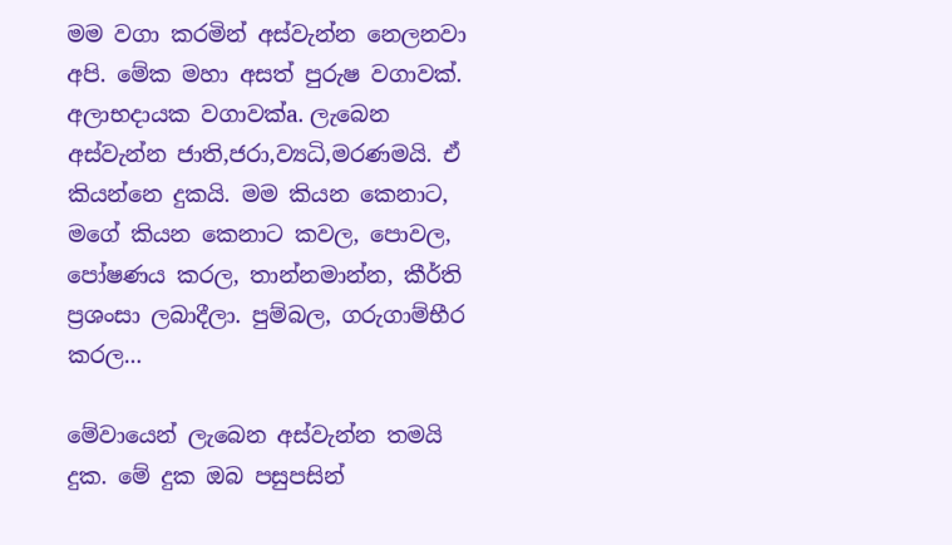මම වගා කරමින් අස්‌වැන්න නෙලනවා අපි. මේක මහා අසත් පුරුෂ වගාවක්‌. අලාභදායක වගාවක්‌a. ලැබෙන අස්‌වැන්න ජාති,ජරා,ව්‍යධි,මරණමයි. ඒ කියන්නෙ දුකයි. මම කියන කෙනාට, මගේ කියන කෙනාට කවල, පොවල, පෝෂණය කරල, තාන්නමාන්න, කීර්ති ප්‍රශංසා ලබාදීලා. පුම්බල, ගරුගාම්භීර කරල...

මේවායෙන් ලැබෙන අස්‌වැන්න තමයි දුක. මේ දුක ඔබ පසුපසින්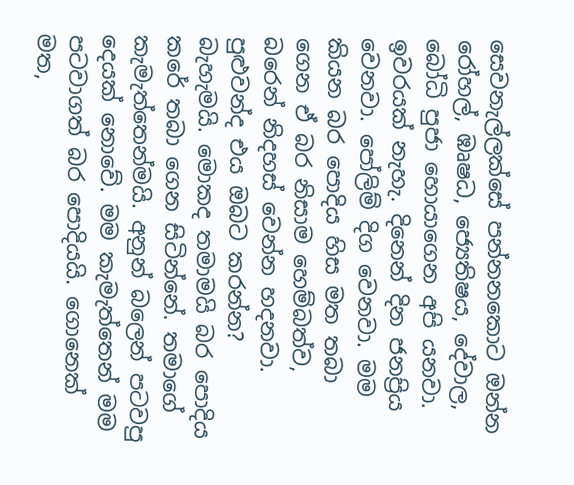සෙවනැල්ලක්‌සේ පන්නනකොට ඔන්න රෝහල්, ඹෘෂධ, ජ්‍යෙතිෂය, දේවාල, බෝධි පුජා හොයාගෙන අපි යනවා. ඉවරයක්‌ නැහැ. දිනෙන් දින ජනප්‍රිය වෙනවා. පෝලිම් දිග වෙනවා. මම කියන බර පොදිය හිස මත තබා ගෙන ඒ බර නිසාම හෙම්බත්ව, බරෙන් නිදහස්‌ වෙන්න හදනවා. පුළුවන්ද එය ඔබට කරන්න? බැහැමයි. මොකද තමාමයි බර පොදිය කරේ තබා ගෙන සිටින්නේ. තමාගේ කැමැත්තෙන්මයි. අනුන් බලෙන් පටවපු දෙයක්‌ නොවේ. මම කැමැත්තෙන් මම පටවාගත් බර පොදියයි. ගොනෙක්‌ මත,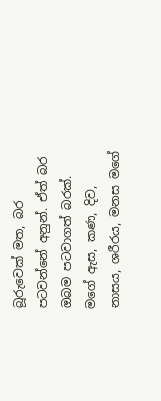බූරුවෙක්‌ මත, බර පටවන්නේ අනුන්. ඒත් බර ඔබම පටවාගත් බරක්‌. මගේ ඇස, කණ, දිව, නාසය, ශරීරය, මනස මගේ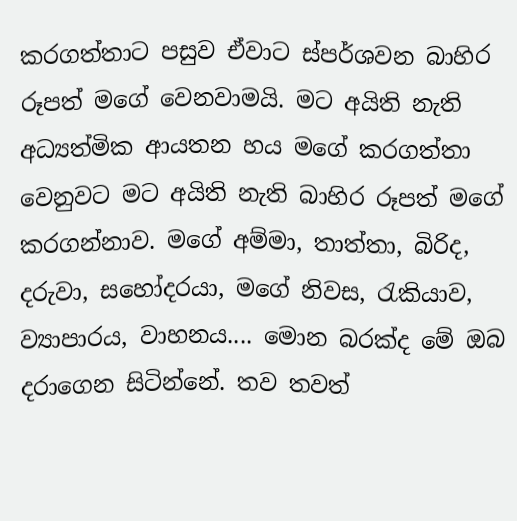කරගත්තාට පසුව ඒවාට ස්‌පර්ශවන බාහිර රූපත් මගේ වෙනවාමයි. මට අයිති නැති අධ්‍යත්මික ආයතන හය මගේ කරගත්තා වෙනුවට මට අයිති නැති බාහිර රූපත් මගේ කරගන්නාව. මගේ අම්මා, තාත්තා, බිරිද, දරුවා, සහෝදරයා, මගේ නිවස, රැකියාව, ව්‍යාපාරය, වාහනය.... මොන බරක්‌ද මේ ඔබ දරාගෙන සිටින්නේ. තව තවත්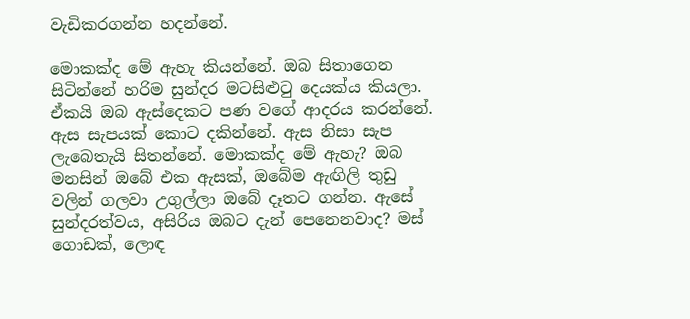වැඩිකරගන්න හදන්නේ.

මොකක්‌ද මේ ඇහැ කියන්නේ. ඔබ සිතාගෙන සිටින්නේ හරිම සුන්දර මටසිළුටු දෙයක්‌ය කියලා. ඒකයි ඔබ ඇස්‌දෙකට පණ වගේ ආදරය කරන්නේ. ඇස සැපයක්‌ කොට දකින්නේ. ඇස නිසා සැප ලැබෙතැයි සිතන්නේ. මොකක්‌ද මේ ඇහැ? ඔබ මනසින් ඔබේ එක ඇසක්‌, ඔබේම ඇඟිලි තුඩු වලින් ගලවා උගුල්ලා ඔබේ දෑතට ගන්න. ඇසේ සුන්දරත්වය, අසිරිය ඔබට දැන් පෙනෙනවාද? මස්‌ ගොඩක්‌, ලොඳ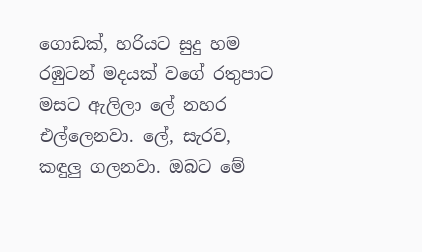ගොඩක්‌, හරියට සුදු හම රඹුටන් මදයක්‌ වගේ රතුපාට මසට ඇලිලා ලේ නහර එල්ලෙනවා. ලේ, සැරව, කඳුලු ගලනවා. ඔබට මේ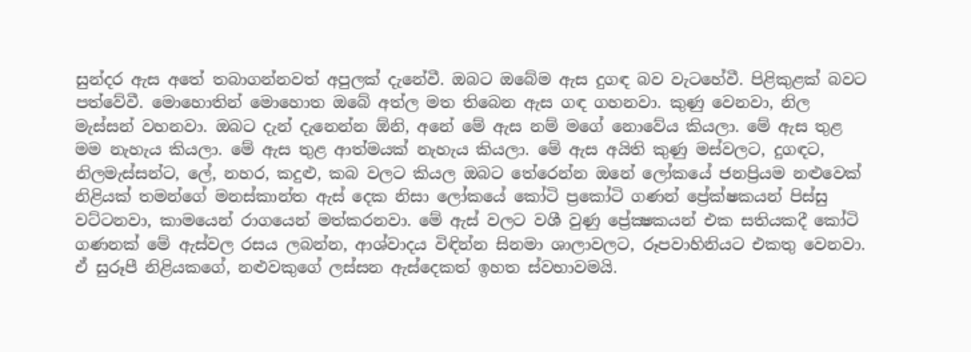සුන්දර ඇස අතේ තබාගන්නවත් අපුලක්‌ දැනේවී. ඔබට ඔබේම ඇස දුගඳ බව වැටහේවී. පිළිකුළක්‌ බවට පත්වේවී. මොහොතින් මොහොත ඔබේ අත්ල මත තිබෙන ඇස ගඳ ගහනවා. කුණු වෙනවා, නිල මැස්‌සන් වහනවා. ඔබට දැන් දැනෙන්න ඕනි, අනේ මේ ඇස නම් මගේ නොවේය කියලා. මේ ඇස තුළ මම නැහැය කියලා. මේ ඇස තුළ ආත්මයක්‌ නැහැය කියලා. මේ ඇස අයිති කුණු මස්‌වලට, දුගඳට, නිලමැස්‌සන්ට, ලේ, නහර, කදුළු, කබ වලට කියල ඔබට තේරෙන්න ඔනේ ලෝකයේ ජනප්‍රියම නළුවෙක්‌ නිළියක්‌ තමන්ගේ මනස්‌කාන්ත ඇස්‌ දෙක නිසා ලෝකයේ කෝටි ප්‍රකෝටි ගණන් ප්‍රේක්‌ෂකයන් පිස්‌සු වට්‌ටනවා, කාමයෙන් රාගයෙන් මත්කරනවා. මේ ඇස්‌ වලට වශී වුණු ප්‍රේක්‍ෂකයන් එක සතියකදී කෝටි ගණනක්‌ මේ ඇස්‌වල රසය ලබන්න, ආශ්වාදය විඳින්න සිනමා ශාලාවලට, රූපවාහිනියට එකතු වෙනවා. ඒ සුරූපී නිළියකගේ, නළුවකුගේ ලස්‌සන ඇස්‌දෙකත් ඉහත ස්‌වභාවමයි.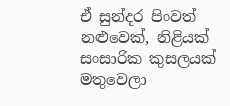ඒ සුන්දර පිංවත් නළුවෙක්‌, නිළියක්‌ සංසාරික කුසලයක්‌ මතුවෙලා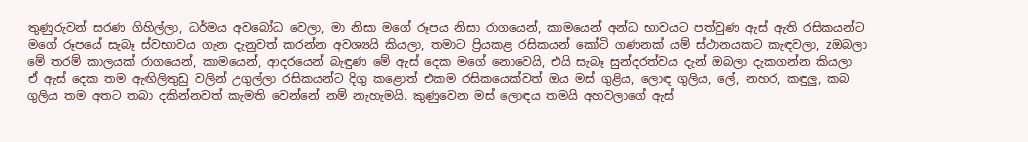තුණුරුවන් සරණ ගිහිල්ලා, ධර්මය අවබෝධ වෙලා, මා නිසා මගේ රූපය නිසා රාගයෙන්, කාමයෙන් අන්ධ භාවයට පත්වුණ ඇස්‌ ඇති රසිකයන්ට මගේ රූපයේ සැබෑ ස්‌වභාවය ගැන දැනුවත් කරන්න අවශ්‍යයි කියලා, තමාට ප්‍රියකළ රසිකයන් කෝටි ගණනක්‌ යම් ස්‌ථානයකට කැඳවලා, zඔබලා මේ තරම් කාලයක්‌ රාගයෙන්, කාමයෙන්, ආදරයෙන් බැඳුණ මේ ඇස්‌ දෙක මගේ නොවෙයි, එයි සැබෑ සුන්දරත්වය දැන් ඔබලා දැකගන්න කියලා ඒ ඇස්‌ දෙක තම ඇඟිලිතුඩු වලින් උගුල්ලා රසිකයන්ට දිගු කළොත් එකම රසිකයෙක්‌වත් ඔය මස්‌ ගුළිය, ලොඳ ගුලිය, ලේ, නහර, කඳුලු, කබ ගුලිය තම අතට තබා දකින්නවත් කැමති වෙන්නේ නම් නැහැමයි. කුණුවෙන මස්‌ ලොඳය තමයි අහවලාගේ ඇස්‌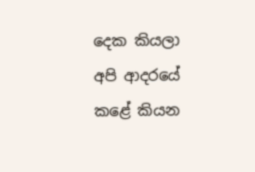දෙක කියලා අපි ආදරයේ කළේ කියන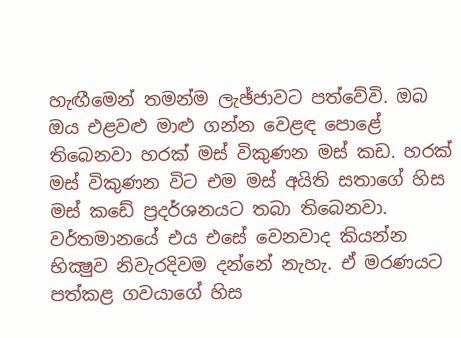හැඟීමෙන් තමන්ම ලැඡ්ජාවට පත්වේවි. ඔබ ඔය එළවළු මාළු ගන්න වෙළඳ පොළේ තිබෙනවා හරක්‌ මස්‌ විකුණන මස්‌ කඩ. හරක්‌ මස්‌ විකුණන විට එම මස්‌ අයිති සතාගේ හිස මස්‌ කඩේ ප්‍රදර්ශනයට තබා තිබෙනවා. වර්තමානයේ එය එසේ වෙනවාද කියන්න භික්‍ෂුව නිවැරදිවම දන්නේ නැහැ. ඒ මරණයට පත්කළ ගවයාගේ හිස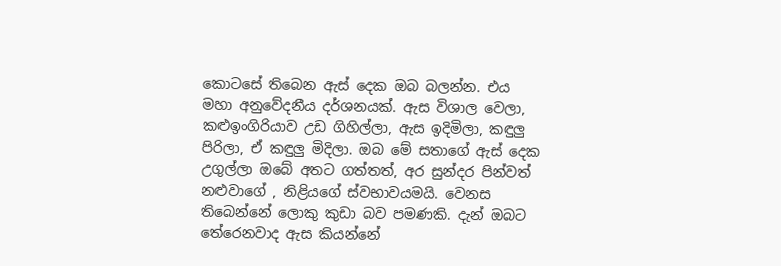කොටසේ තිබෙන ඇස්‌ දෙක ඔබ බලන්න. එය මහා අනුවේදනීය දර්ශනයක්‌. ඇස විශාල වෙලා, කළුඉංගිරියාව උඩ ගිහිල්ලා, ඇස ඉදිමිලා, කඳුලු පිරිලා, ඒ කඳුලු මිදිලා. ඔබ මේ සතාගේ ඇස්‌ දෙක උගුල්ලා ඔබේ අතට ගත්තත්, අර සුන්දර පින්වත් නළුවාගේ , නිළියගේ ස්‌වභාවයමයි. වෙනස තිබෙන්නේ ලොකු කුඩා බව පමණකි. දැන් ඔබට තේරෙනවාද ඇස කියන්නේ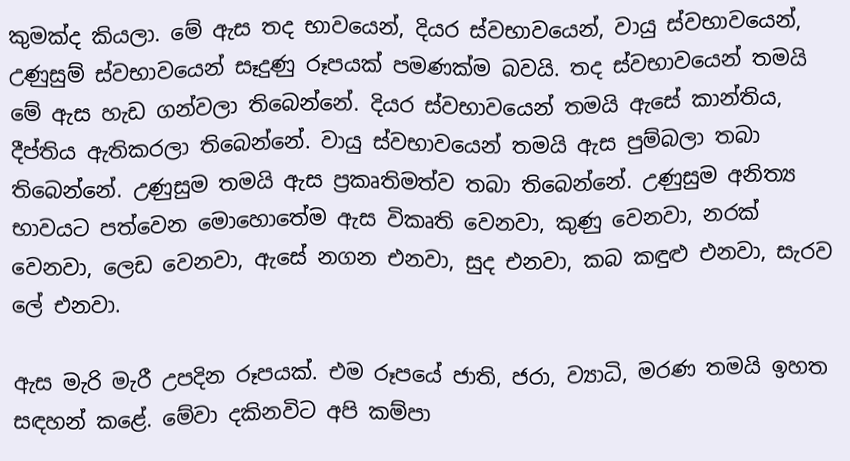කුමක්‌ද කියලා. මේ ඇස තද භාවයෙන්, දියර ස්‌වභාවයෙන්, වායු ස්‌වභාවයෙන්, උණුසුම් ස්‌වභාවයෙන් සෑදුණු රූපයක්‌ පමණක්‌ම බවයි. තද ස්‌වභාවයෙන් තමයි මේ ඇස හැඩ ගන්වලා තිබෙන්නේ. දියර ස්‌වභාවයෙන් තමයි ඇසේ කාන්තිය, දීප්තිය ඇතිකරලා තිබෙන්නේ. වායු ස්‌වභාවයෙන් තමයි ඇස පුම්බලා තබා තිබෙන්නේ. උණුසුම තමයි ඇස ප්‍රකෘතිමත්ව තබා තිබෙන්නේ. උණුසුම අනිත්‍ය භාවයට පත්වෙන මොහොතේම ඇස විකෘති වෙනවා, කුණු වෙනවා, නරක්‌ වෙනවා, ලෙඩ වෙනවා, ඇසේ නගන එනවා, සුද එනවා, කබ කඳුළු එනවා, සැරව ලේ එනවා.

ඇස මැරි මැරී උපදින රූපයක්‌. එම රූපයේ ජාති, ජරා, ව්‍යාධි, මරණ තමයි ඉහත සඳහන් කළේ. මේවා දකිනවිට අපි කම්පා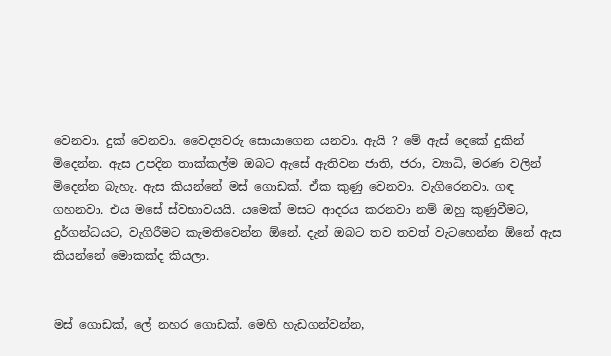වෙනවා. දුක්‌ වෙනවා. වෛද්‍යවරු සොයාගෙන යනවා. ඇයි ? මේ ඇස්‌ දෙකේ දුකින් මිදෙන්න. ඇස උපදින තාක්‌කල්ම ඔබට ඇසේ ඇතිවන ජාති, ජරා, ව්‍යාධි, මරණ වලින් මිදෙන්න බැහැ. ඇස කියන්නේ මස්‌ ගොඩක්‌. ඒක කුණු වෙනවා. වැගිරෙනවා. ගඳ ගහනවා. එය මසේ ස්‌වභාවයයි. යමෙක්‌ මසට ආදරය කරනවා නම් ඔහු කුණුවීමට, දුර්ගන්ධයට, වැගිරීමට කැමතිවෙන්න ඕනේ. දැන් ඔබට තව තවත් වැටහෙන්න ඕනේ ඇස කියන්නේ මොකක්‌ද කියලා.


මස්‌ ගොඩක්‌, ලේ නහර ගොඩක්‌. මෙහි හැඩගන්වන්න,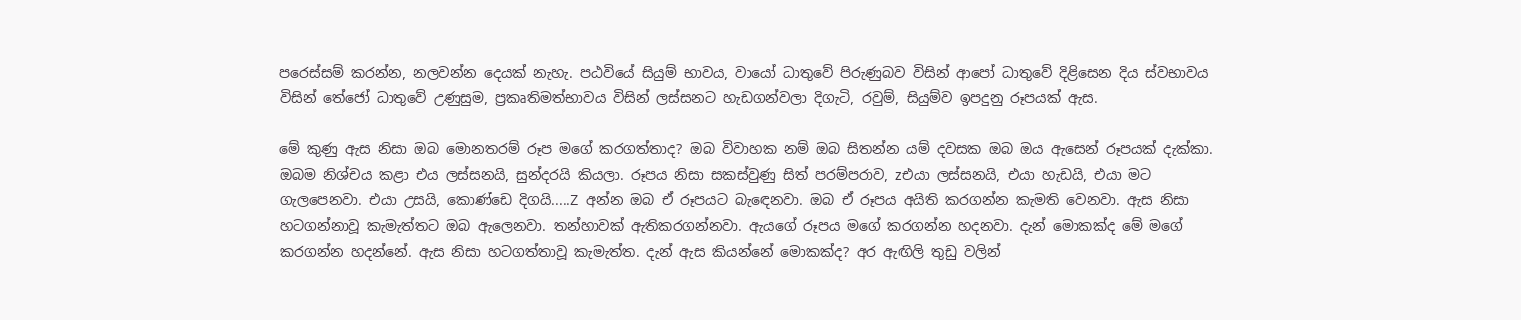පරෙස්‌සම් කරන්න, නලවන්න දෙයක්‌ නැහැ. පඨවියේ සියුම් භාවය, වායෝ ධාතුවේ පිරුණුබව විසින් ආපෝ ධාතුවේ දිළිසෙන දිය ස්‌වභාවය විසින් තේජෝ ධාතුවේ උණුසුම, ප්‍රකෘතිමත්භාවය විසින් ලස්‌සනට හැඩගන්වලා දිගැටි, රවුම්, සියුම්ව ඉපදුනු රූපයක්‌ ඇස.

මේ කුණු ඇස නිසා ඔබ මොනතරම් රූප මගේ කරගත්තාද? ඔබ විවාහක නම් ඔබ සිතන්න යම් දවසක ඔබ ඔය ඇසෙන් රූපයක්‌ දැක්‌කා. ඔබම නිශ්චය කළා එය ලස්‌සනයි, සුන්දරයි කියලා. රූපය නිසා සකස්‌වුණු සිත් පරම්පරාව, zඑයා ලස්‌සනයි, එයා හැඩයි, එයා මට ගැලපෙනවා. එයා උසයි, කොණ්‌ඩෙ දිගයි.....Z අන්න ඔබ ඒ රූපයට බැඳෙනවා. ඔබ ඒ රූපය අයිති කරගන්න කැමති වෙනවා. ඇස නිසා හටගන්නාවූ කැමැත්තට ඔබ ඇලෙනවා. තන්හාවක්‌ ඇතිකරගන්නවා. ඇයගේ රූපය මගේ කරගන්න හදනවා. දැන් මොකක්‌ද මේ මගේ කරගන්න හදන්නේ. ඇස නිසා හටගත්තාවූ කැමැත්ත. දැන් ඇස කියන්නේ මොකක්‌ද? අර ඇඟිලි තුඩු වලින්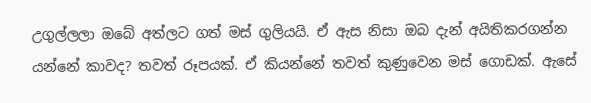උගුල්ලලා ඔබේ අත්ලට ගත් මස්‌ ගුලියයි. ඒ ඇස නිසා ඔබ දැන් අයිතිකරගන්න යන්නේ කාවද? තවත් රූපයක්‌. ඒ කියන්නේ තවත් කුණුවෙන මස්‌ ගොඩක්‌. ඇසේ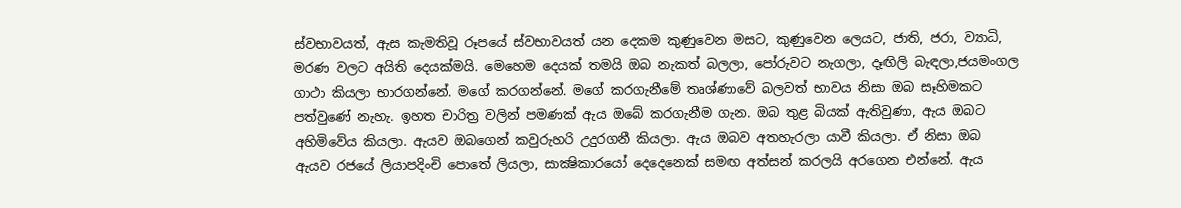ස්‌වභාවයත්, ඇස කැමතිවූ රූපයේ ස්‌වභාවයත් යන දෙකම කුණුවෙන මසට, කුණුවෙන ලෙයට, ජාති, ජරා, ව්‍යාධි, මරණ වලට අයිති දෙයක්‌මයි. මෙහෙම දෙයක්‌ තමයි ඔබ නැකත් බලලා, පෝරුවට නැගලා, දෑඟිලි බැඳලා,ජයමංගල ගාථා කියලා භාරගන්නේ. මගේ කරගන්නේ. මගේ කරගැනීමේ තෘශ්ණාවේ බලවත් භාවය නිසා ඔබ සෑහිමකට පත්වුණේ නැහැ. ඉහත චාරිත්‍ර වලින් පමණක්‌ ඇය ඔබේ කරගැනීම ගැන. ඔබ තුළ බියක්‌ ඇතිවුණා, ඇය ඔබට අහිමිවේය කියලා. ඇයව ඔබගෙන් කවුරුහරි උදුරගනී කියලා. ඇය ඔබව අතහැරලා යාවී කියලා. ඒ නිසා ඔබ ඇයව රජයේ ලියාපදිංචි පොතේ ලියලා, සාක්‍ෂිකාරයෝ දෙදෙනෙක්‌ සමඟ අත්සන් කරලයි අරගෙන එන්නේ. ඇය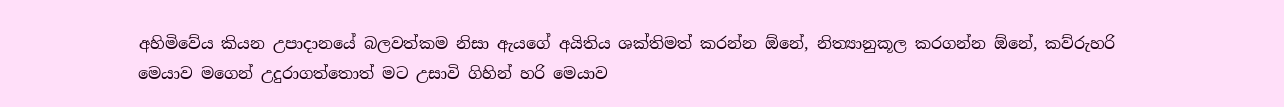අහිමිවේය කියන උපාදානයේ බලවත්කම නිසා ඇයගේ අයිතිය ශක්‌තිමත් කරන්න ඕනේ, නිත්‍යානුකූල කරගන්න ඕනේ, කව්රුහරි මෙයාව මගෙන් උදුරාගත්තොත් මට උසාවි ගිහින් හරි මෙයාව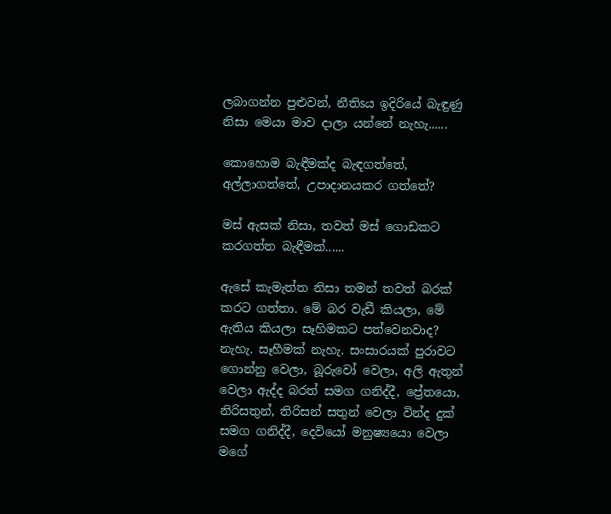ලබාගන්න පුළුවන්, නීතිsය ඉදිරියේ බැඳුණු නිසා මෙයා මාව දාලා යන්නේ නැහැ......

කොහොම බැඳීමක්‌ද බැඳගත්තේ, අල්ලාගත්තේ, උපාදානයකර ගත්තේ?

මස්‌ ඇසක්‌ නිසා, තවත් මස්‌ ගොඩකට කරගත්ත බැඳීමක්‌......

ඇසේ කැමැත්ත නිසා තමන් තවත් බරක්‌ කරට ගත්තා. මේ බර වැඩී කියලා, මේ ඇතිය කියලා සෑහිමකට පත්වෙනවාද? නැහැ. සෑහීමක්‌ නැහැ. සංසාරයක්‌ පුරාවට ගොන්නු වෙලා, බූරුවෝ වෙලා, අලි ඇතුන් වෙලා ඇද්ද බරත් සමග ගනිද්දී, ප්‍රේතයො, නිරිසතුන්, තිරිසන් සතුන් වෙලා වින්ද දුක්‌ සමග ගනිද්දී, දෙවියෝ මනුෂ්‍යයො වෙලා මගේ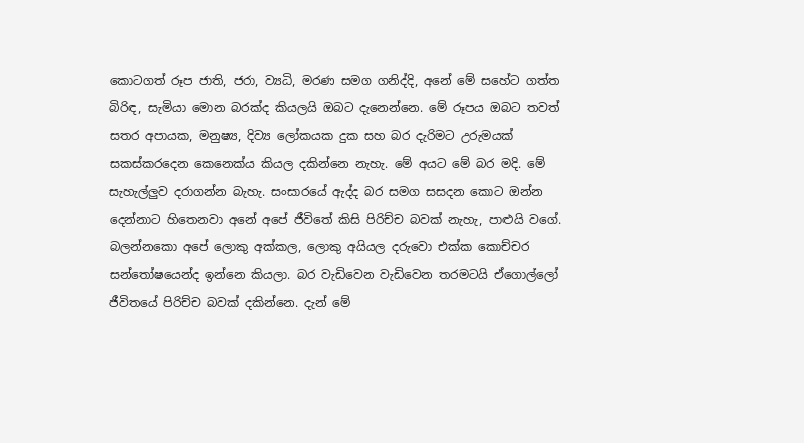කොටගත් රූප ජාති, ජරා, ව්‍යධි, මරණ සමග ගනිද්දි, අනේ මේ සහේට ගත්ත බිරිඳ, සැමියා මොන බරක්‌ද කියලයි ඔබට දැනෙන්නෙ. මේ රූපය ඔබට තවත් සතර අපායක, මනුෂ්‍ය, දිව්‍ය ලෝකයක දුක සහ බර දැරිමට උරුමයක්‌ සකස්‌කරදෙන කෙනෙක්‌ය කියල දකින්නෙ නැහැ. මේ අයට මේ බර මදි. මේ සැහැල්ලුව දරාගන්න බැහැ. සංසාරයේ ඇද්ද බර සමග සසදන කොට ඔන්න දෙන්නාට හිතෙනවා අනේ අපේ ජීවිතේ කිසි පිරිච්ච බවක්‌ නැහැ, පාළුයි වගේ. බලන්නකො අපේ ලොකු අක්‌කල, ලොකු අයියල දරුවො එක්‌ක කොච්චර සන්තෝෂයෙන්ද ඉන්නෙ කියලා. බර වැඩිවෙන වැඩිවෙන තරමටයි ඒගොල්ලෝ ජීවිතයේ පිරිච්ච බවක්‌ දකින්නෙ. දැන් මේ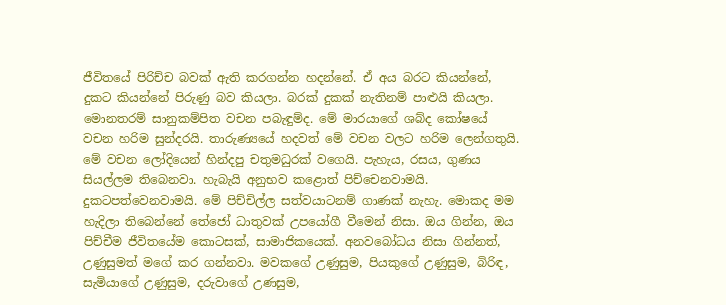ජීවිතයේ පිරිච්ච බවක්‌ ඇති කරගන්න හදන්නේ. ඒ අය බරට කියන්නේ, දුකට කියන්නේ පිරුණු බව කියලා. බරක්‌ දුකක්‌ නැතිනම් පාළුයි කියලා. මොනතරම් සානුකම්පිත වචන පබැඳුම්ද. මේ මාරයාගේ ශබ්ද කෝෂයේ වචන හරිම සුන්දරයි. තාරුණ්‍යයේ හදවත් මේ වචන වලට හරිම ලෙන්ගතුයි. මේ වචන ලෝදියෙන් හින්දපු චතුමධුරක්‌ වගෙයි. පැහැය, රසය, ගුණය සියල්ලම තිබෙනවා. හැබැයි අනුභව කළොත් පිච්චෙනවාමයි. දුකටපත්වෙනවාමයි. මේ පිච්චිල්ල සත්වයාටනම් ගාණක්‌ නැහැ. මොකද මම හැදිලා තිබෙන්නේ තේජෝ ධාතුවක්‌ උපයෝගී වීමෙන් නිසා. ඔය ගින්න, ඔය පිච්චීම ජීවිතයේම කොටසක්‌, සාමාජිකයෙක්‌. අනවබෝධය නිසා ගින්නත්, උණුසුමත් මගේ කර ගන්නවා. මවකගේ උණුසුම, පියකුගේ උණුසුම, බිරිඳ, සැමියාගේ උණුසුම, දරුවාගේ උණසුම,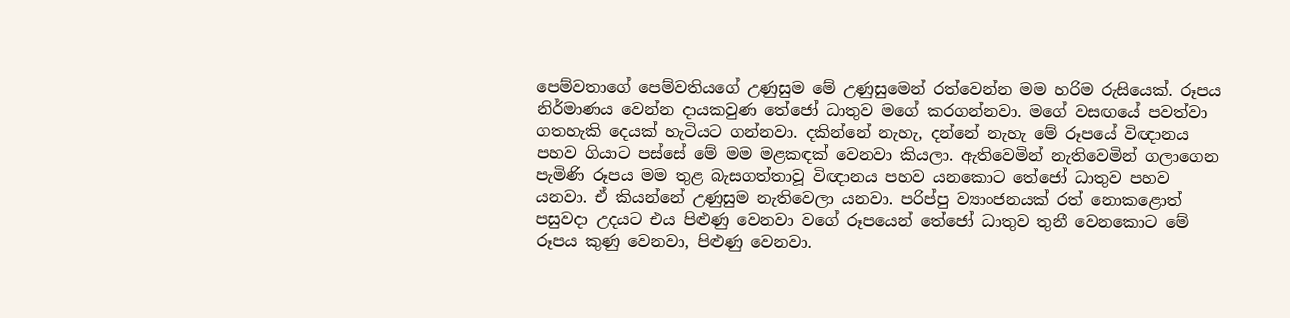පෙම්වතාගේ පෙම්වතියගේ උණුසුම මේ උණුසුමෙන් රත්වෙන්න මම හරිම රුසියෙක්‌. රූපය නිර්මාණය වෙන්න දායකවුණ තේජෝ ධාතුව මගේ කරගන්නවා. මගේ වසඟයේ පවත්වා ගතහැකි දෙයක්‌ හැටියට ගන්නවා. දකින්නේ නැහැ, දන්නේ නැහැ මේ රූපයේ විඥානය පහව ගියාට පස්‌සේ මේ මම මළකඳක්‌ වෙනවා කියලා. ඇතිවෙමින් නැතිවෙමින් ගලාගෙන පැමිණි රූපය මම තුළ බැසගත්තාවූ විඥානය පහව යනකොට තේජෝ ධාතුව පහව යනවා. ඒ කියන්නේ උණුසුම නැතිවෙලා යනවා. පරිප්පු ව්‍යාංජනයක්‌ රත් නොකළොත් පසුවදා උදයට එය පිළුණු වෙනවා වගේ රූපයෙන් තේජෝ ධාතුව තුනී වෙනකොට මේ රූපය කුණු වෙනවා, පිළුණු වෙනවා.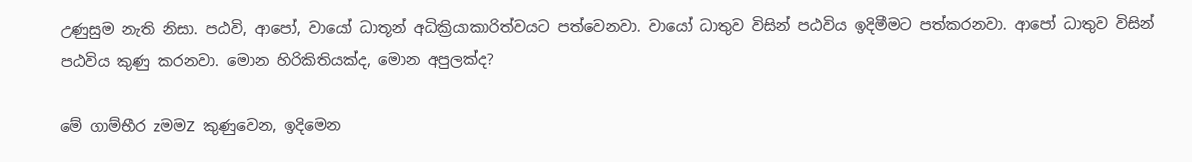උණුසුම නැති නිසා. පඨවි, ආපෝ, වායෝ ධාතූන් අධික්‍රියාකාරිත්වයට පත්වෙනවා. වායෝ ධාතුව විසින් පඨවිය ඉදිමීමට පත්කරනවා. ආපෝ ධාතුව විසින් පඨවිය කුණු කරනවා. මොන හිරිකිතියක්‌ද, මොන අපුලක්‌ද?

මේ ගාම්භීර zමමZ කුණුවෙන, ඉදිමෙන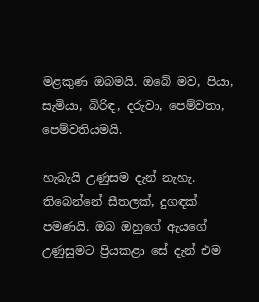මළකුණ ඔබමයි. ඔබේ මව, පියා, සැමියා, බිරිඳ, දරුවා, පෙම්වතා, පෙම්වතියමයි.

හැබැයි උණුසම දැන් නැහැ. තිබෙන්නේ සීතලක්‌, දුගඳක්‌ පමණයි. ඔබ ඔහුගේ ඇයගේ උණුසුමට ප්‍රියකළා සේ දැන් එම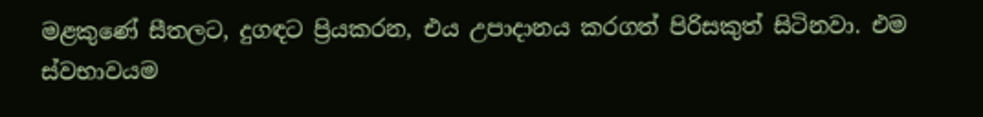මළකුණේ සීතලට, දුගඳට ප්‍රියකරන, එය උපාදානය කරගත් පිරිසකුත් සිටිනවා. එම ස්‌වභාවයම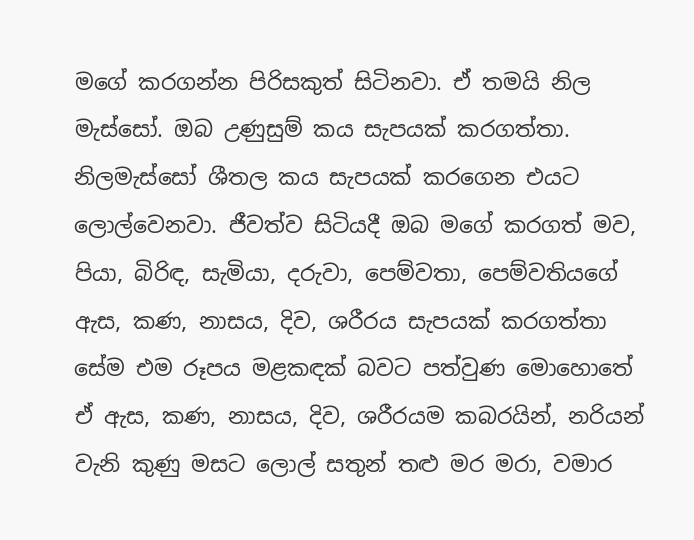මගේ කරගන්න පිරිසකුත් සිටිනවා. ඒ තමයි නිල මැස්‌සෝ. ඔබ උණුසුම් කය සැපයක්‌ කරගත්තා. නිලමැස්‌සෝ ශීතල කය සැපයක්‌ කරගෙන එයට ලොල්වෙනවා. ජීවත්ව සිටියදී ඔබ මගේ කරගත් මව, පියා, බිරිඳ, සැමියා, දරුවා, පෙම්වතා, පෙම්වතියගේ ඇස, කණ, නාසය, දිව, ශරීරය සැපයක්‌ කරගත්තා සේම එම රූපය මළකඳක්‌ බවට පත්වුණ මොහොතේ ඒ ඇස, කණ, නාසය, දිව, ශරීරයම කබරයින්, නරියන් වැනි කුණු මසට ලොල් සතුන් තළු මර මරා, වමාර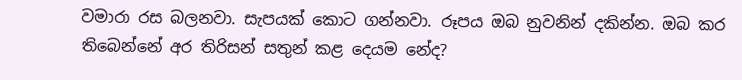වමාරා රස බලනවා. සැපයක්‌ කොට ගන්නවා. රූපය ඔබ නුවනින් දකින්න. ඔබ කර තිබෙන්නේ අර තිරිසන් සතුන් කළ දෙයම නේද?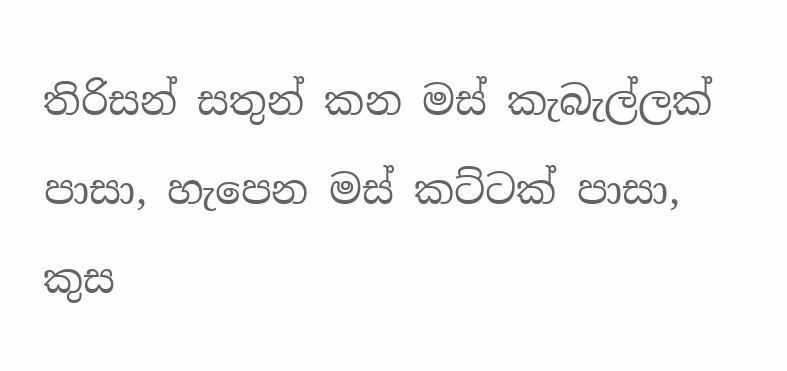තිරිසන් සතුන් කන මස්‌ කැබැල්ලක්‌ පාසා, හැපෙන මස්‌ කට්‌ටක්‌ පාසා, කුස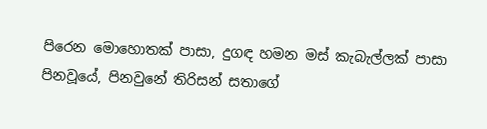පිරෙන මොහොතක්‌ පාසා, දුගඳ හමන මස්‌ කැබැල්ලක්‌ පාසා පිනවූයේ, පිනවුනේ තිරිසන් සතාගේ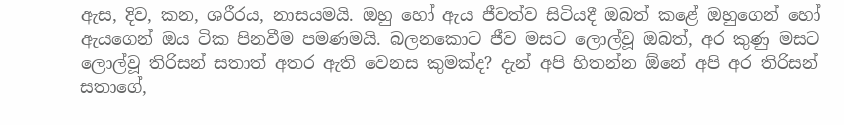ඇස, දිව, කන, ශරීරය, නාසයමයි. ඔහු හෝ ඇය ජීවත්ව සිටියදී ඔබත් කළේ ඔහුගෙන් හෝ ඇයගෙන් ඔය ටික පිනවීම පමණමයි. බලනකොට ජීව මසට ලොල්වූ ඔබත්, අර කුණු මසට ලොල්වූ තිරිසන් සතාත් අතර ඇති වෙනස කුමක්‌ද? දැන් අපි හිතන්න ඕනේ අපි අර තිරිසන් සතාගේ,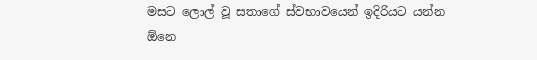මසට ලොල් වූ සතාගේ ස්‌වභාවයෙන් ඉදිරියට යන්න ඕනෙ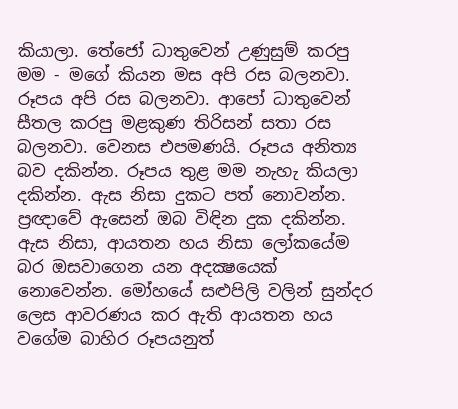කියාලා. තේජෝ ධාතුවෙන් උණුසුම් කරපු මම - මගේ කියන මස අපි රස බලනවා. රූපය අපි රස බලනවා. ආපෝ ධාතුවෙන් සීතල කරපු මළකුණ තිරිසන් සතා රස බලනවා. වෙනස එපමණයි. රූපය අනිත්‍ය බව දකින්න. රූපය තුළ මම නැහැ කියලා දකින්න. ඇස නිසා දුකට පත් නොවන්න. ප්‍රඥාවේ ඇසෙන් ඔබ විඳින දුක දකින්න. ඇස නිසා, ආයතන හය නිසා ලෝකයේම බර ඔසවාගෙන යන අදක්‍ෂයෙක්‌ නොවෙන්න. මෝහයේ සළුපිලි වලින් සුන්දර ලෙස ආවරණය කර ඇති ආයතන හය වගේම බාහිර රූපයනුත්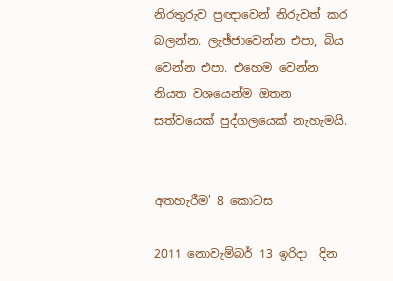නිරතුරුව ප්‍රඥාවෙන් නිරුවත් කර බලන්න. ලැඡ්ජාවෙන්න එපා, බිය වෙන්න එපා. එහෙම වෙන්න නියත වශයෙන්ම ඔතන සත්වයෙක්‌ පුද්ගලයෙක්‌ නැහැමයි.


අතහැරීම' 8 කොටස

2011 නොවැම්බර් 13 ඉරිදා  දින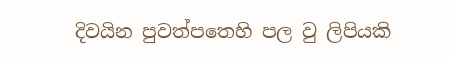දිවයින පුවත්පතෙහි පල වු ලිපියකි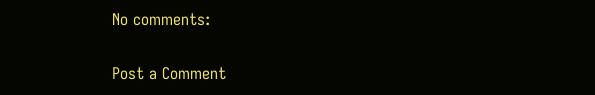No comments:

Post a Comment